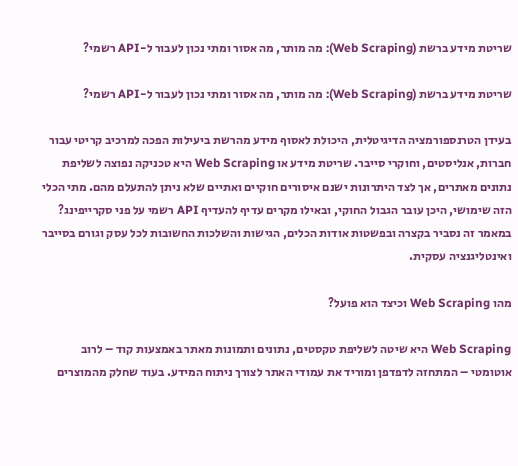שריטת מידע ברשת (Web Scraping): מה מותר, מה אסור ומתי נכון לעבור ל-API רשמי?

שריטת מידע ברשת (Web Scraping): מה מותר, מה אסור ומתי נכון לעבור ל-API רשמי?

בעידן הטרנספורמציה הדיגיטלית, היכולת לאסוף מידע מהרשת ביעילות הפכה למרכיב קריטי עבור חברות, אנליסטים, וחוקרי סייבר. שריטת מידע או Web Scraping היא טכניקה נפוצה לשליפת נתונים מאתרים, אך לצד היתרונות ישנם איסורים חוקיים ואתיים שלא ניתן להתעלם מהם. מתי הכלי הזה שימושי, היכן עובר הגבול החוקי, ובאילו מקרים עדיף להעדיף API רשמי על פני סקרייפינג? במאמר זה נסביר בקצרה ובפשטות אודות הכלים, הגישות והשלכות החשובות לכל עסק וגורם בסייבר ואינטליגנציה עסקית.

מהו Web Scraping וכיצד הוא פועל?

Web Scraping היא שיטה לשליפת טקסטים, נתונים ותמונות מאתר באמצעות קוד – לרוב אוטומטי – המתחזה לדפדפן ומוריד את עמודי האתר לצורך ניתוח המידע. בעוד שחלק מהמוצרים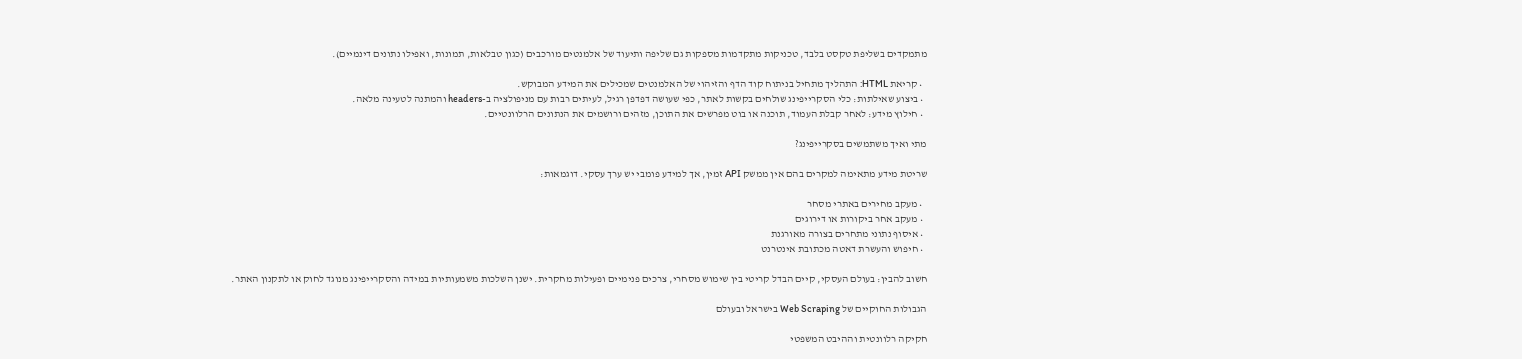מתמקדים בשליפת טקסט בלבד, טכניקות מתקדמות מספקות גם שליפה ותיעוד של אלמנטים מורכבים (כגון טבלאות, תמונות, ואפילו נתונים דינמיים).

  • קריאת HTML: התהליך מתחיל בניתוח קוד הדף והזיהוי של האלמנטים שמכילים את המידע המבוקש.
  • ביצוע שאילתות: כלי הסקרייפינג שולחים בקשות לאתר, כפי שעושה דפדפן רגיל, לעיתים רבות עם מניפולציה ב-headers והמתנה לטעינה מלאה.
  • חילוץ מידע: לאחר קבלת העמוד, תוכנה או בוט מפרשים את התוכן, מזהים ורושמים את הנתונים הרלוונטיים.

מתי ואיך משתמשים בסקרייפינג?

שריטת מידע מתאימה למקרים בהם אין ממשק API זמין, אך למידע פומבי יש ערך עסקי. דוגמאות:

  • מעקב מחירים באתרי מסחר
  • מעקב אחר ביקורות או דירוגים
  • איסוף נתוני מתחרים בצורה מאורגנת
  • חיפוש והעשרת דאטה מכתובת אינטרנט

חשוב להבין: בעולם העסקי, קיים הבדל קריטי בין שימוש מסחרי, צרכים פנימיים ופעילות מחקרית. ישנן השלכות משמעותיות במידה והסקרייפינג מנוגד לחוק או לתקנון האתר.

הגבולות החוקיים של Web Scraping בישראל ובעולם

חקיקה רלוונטית וההיבט המשפטי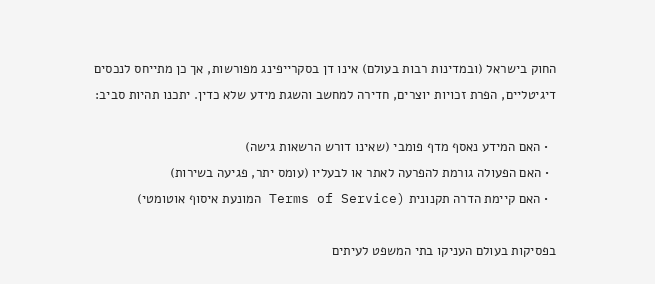החוק בישראל (ובמדינות רבות בעולם) אינו דן בסקרייפינג מפורשות, אך כן מתייחס לנכסים דיגיטליים, הפרת זכויות יוצרים, חדירה למחשב והשגת מידע שלא כדין. יתכנו תהיות סביב:

  • האם המידע נאסף מדף פומבי (שאינו דורש הרשאות גישה)
  • האם הפעולה גורמת להפרעה לאתר או לבעליו (עומס יתר, פגיעה בשירות)
  • האם קיימת הדרה תקנונית (Terms of Service המונעת איסוף אוטומטי)

בפסיקות בעולם העניקו בתי המשפט לעיתים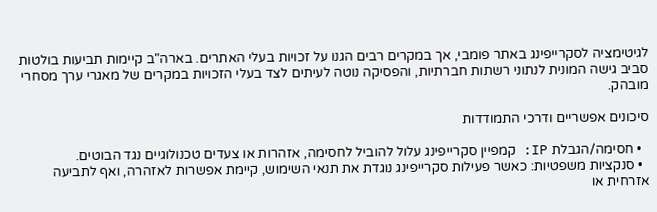לגיטימציה לסקרייפינג באתר פומבי, אך במקרים רבים הגנו על זכויות בעלי האתרים. בארה"ב קיימות תביעות בולטות סביב גישה המונית לנתוני רשתות חברתיות, והפסיקה נוטה לעיתים לצד בעלי הזכויות במקרים של מאגרי ערך מסחרי מובהק.

סיכונים אפשריים ודרכי התמודדות

  • חסימה/הגבלת IP: קמפיין סקרייפינג עלול להוביל לחסימה, אזהרות או צעדים טכנולוגיים נגד הבוטים.
  • סנקציות משפטיות: כאשר פעילות סקרייפינג נוגדת את תנאי השימוש, קיימת אפשרות לאזהרה, ואף לתביעה אזרחית או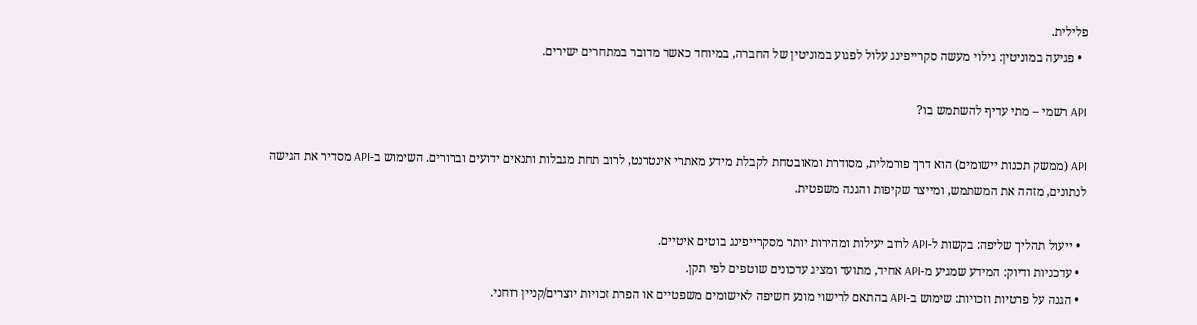פלילית.
  • פגיעה במוניטין: גילוי מעשה סקרייפינג עלול לפגוע במוניטין של החברה, במיוחד כאשר מדובר במתחרים ישירים.

API רשמי – מתי עדיף להשתמש בו?

API (ממשק תכנות יישומים) הוא דרך פורמלית, מסודרת ומאובטחת לקבלת מידע מאתרי אינטרנט, לרוב תחת מגבלות ותנאים ידועים וברורים. השימוש ב-API מסדיר את הגישה לנתונים, מזהה את המשתמש, ומייצר שקיפות והגנה משפטית.

  • ייעול תהליך שליפה: בקשות ל-API לרוב יעילות ומהירות יותר מסקרייפינג בוטים איטיים.
  • עדכניות ודיוק: המידע שמגיע מ-API אחיד, מתועד ומציג עדכונים שוטפים לפי תקן.
  • הגנה על פרטיות וזכויות: שימוש ב-API בהתאם לרישוי מונע חשיפה לאישומים משפטיים או הפרת זכויות יוצרים/קניין רוחני.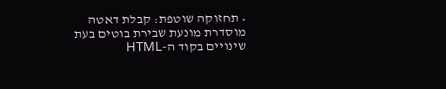• תחזוקה שוטפת: קבלת דאטה מוסדרת מונעת שבירת בוטים בעת שינויים בקוד ה-HTML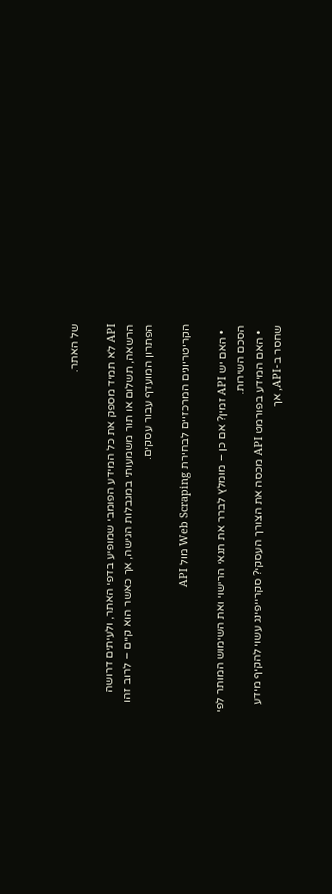של האתר.

API לא תמיד מספק את כל המידע הפומבי שמופיע בדפי האתר, ולעיתים דרושה הרשאה, תשלום או תור משמעותי במגבלות הגישה, אך כאשר הוא קיים – לרוב זהו הפתרון המועדף עבור עסקים.

הקריטריונים המרכזיים לבחירת Web Scraping מול API

  • האם יש API זמין? אם כן – מומלץ לברר את תנאי הרישוי ואת השימוש המותר לפי הסכם השירות.
  • האם המידע בפורמט API מכסה את הצורך העסקי? סקרייפינג עשוי להקיף מידע שחסר ב-API, אך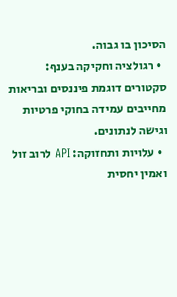הסיכון בו גבוה.
  • רגולציה וחקיקה בענף: סקטורים דוגמת פיננסים ובריאות מחייבים עמידה בחוקי פרטיות וגישה לנתונים.
  • עלויות ותחזוקה: API לרוב זול ואמין יחסית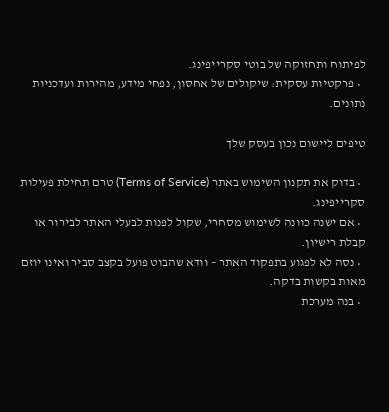לפיתוח ותחזוקה של בוטי סקרייפינג.
  • פרקטיות עסקית: שיקולים של אחסון, נפחי מידע, מהירות ועדכניות נתונים.

טיפים ליישום נכון בעסק שלך

  • בדוק את תקנון השימוש באתר (Terms of Service) טרם תחילת פעילות סקרייפינג.
  • אם ישנה כוונה לשימוש מסחרי, שקול לפנות לבעלי האתר לבירור או קבלת רישיון.
  • נסה לא לפגוע בתפקוד האתר – וודא שהבוט פועל בקצב סביר ואינו יוזם מאות בקשות בדקה.
  • בנה מערכת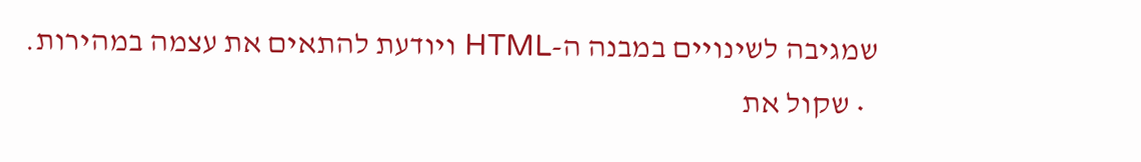שמגיבה לשינויים במבנה ה-HTML ויודעת להתאים את עצמה במהירות.
  • שקול את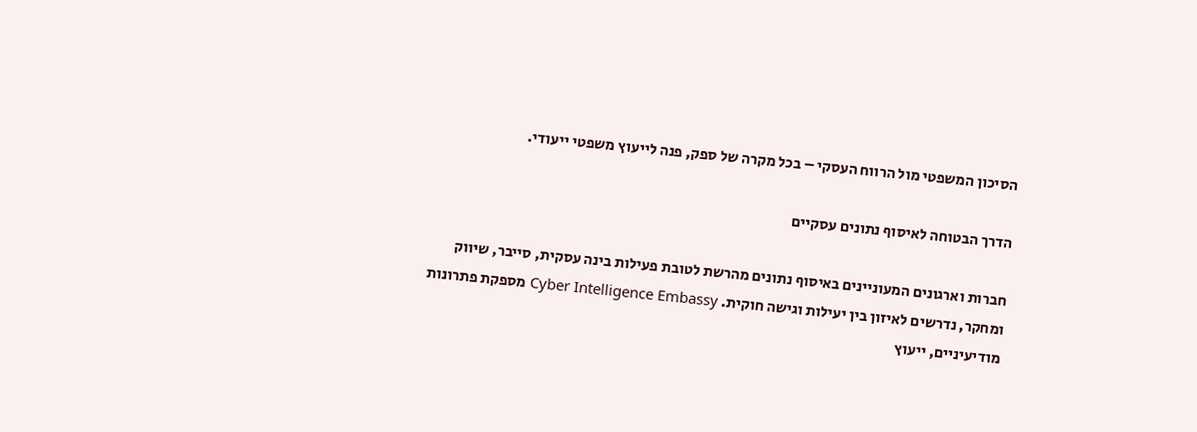הסיכון המשפטי מול הרווח העסקי – בכל מקרה של ספק, פנה לייעוץ משפטי ייעודי.

הדרך הבטוחה לאיסוף נתונים עסקיים

חברות וארגונים המעוניינים באיסוף נתונים מהרשת לטובת פעילות בינה עסקית, סייבר, שיווק ומחקר, נדרשים לאיזון בין יעילות וגישה חוקית. Cyber Intelligence Embassy מספקת פתרונות מודיעיניים, ייעוץ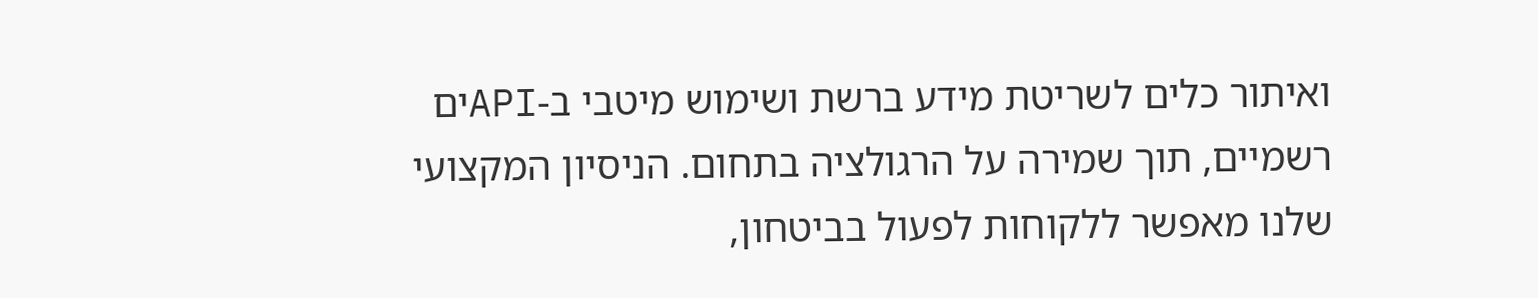ואיתור כלים לשריטת מידע ברשת ושימוש מיטבי ב-APIים רשמיים, תוך שמירה על הרגולציה בתחום. הניסיון המקצועי שלנו מאפשר ללקוחות לפעול בביטחון,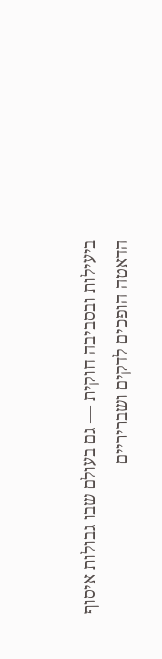ביעילות ובסביבה חוקית — גם בעולם שבו גבולות איסוף הדאטה הופכים לדקים ושבריריים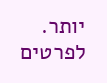יותר. לפרטים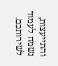והתייעצות, נשמח לעמוד לשירותכם.